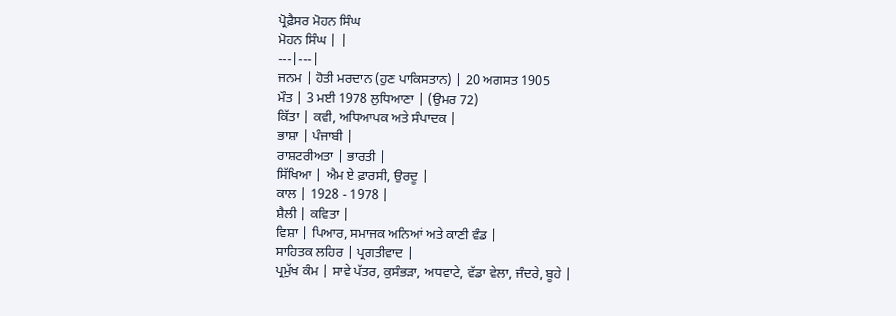ਪ੍ਰੋਫ਼ੈਸਰ ਮੋਹਨ ਸਿੰਘ
ਮੋਹਨ ਸਿੰਘ | |
---|---|
ਜਨਮ | ਹੋਤੀ ਮਰਦਾਨ (ਹੁਣ ਪਾਕਿਸਤਾਨ) | 20 ਅਗਸਤ 1905
ਮੌਤ | 3 ਮਈ 1978 ਲੁਧਿਆਣਾ | (ਉਮਰ 72)
ਕਿੱਤਾ | ਕਵੀ, ਅਧਿਆਪਕ ਅਤੇ ਸੰਪਾਦਕ |
ਭਾਸ਼ਾ | ਪੰਜਾਬੀ |
ਰਾਸ਼ਟਰੀਅਤਾ | ਭਾਰਤੀ |
ਸਿੱਖਿਆ | ਐਮ ਏ ਫ਼ਾਰਸੀ, ਉਰਦੂ |
ਕਾਲ | 1928 - 1978 |
ਸ਼ੈਲੀ | ਕਵਿਤਾ |
ਵਿਸ਼ਾ | ਪਿਆਰ, ਸਮਾਜਕ ਅਨਿਆਂ ਅਤੇ ਕਾਣੀ ਵੰਡ |
ਸਾਹਿਤਕ ਲਹਿਰ | ਪ੍ਰਗਤੀਵਾਦ |
ਪ੍ਰਮੁੱਖ ਕੰਮ | ਸਾਵੇ ਪੱਤਰ, ਕੁਸੰਭੜਾ, ਅਧਵਾਟੇ, ਵੱਡਾ ਵੇਲਾ, ਜੰਦਰੇ, ਬੂਹੇ |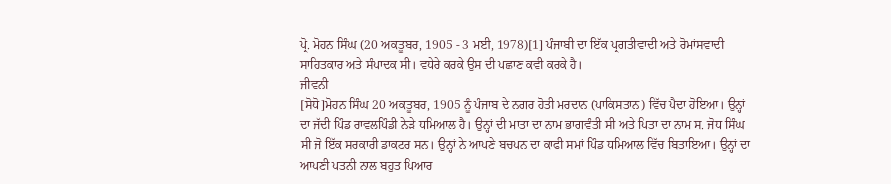ਪ੍ਰੋ. ਮੋਹਨ ਸਿੰਘ (20 ਅਕਤੂਬਰ, 1905 - 3 ਮਈ, 1978)[1] ਪੰਜਾਬੀ ਦਾ ਇੱਕ ਪ੍ਰਗਤੀਵਾਦੀ ਅਤੇ ਰੋਮਾਂਸਵਾਦੀ ਸਾਹਿਤਕਾਰ ਅਤੇ ਸੰਪਾਦਕ ਸੀ। ਵਧੇਰੇ ਕਰਕੇ ਉਸ ਦੀ ਪਛਾਣ ਕਵੀ ਕਰਕੇ ਹੈ।
ਜੀਵਨੀ
[ਸੋਧੋ]ਮੋਹਨ ਸਿੰਘ 20 ਅਕਤੂਬਰ, 1905 ਨੂੰ ਪੰਜਾਬ ਦੇ ਨਗਰ ਹੋਤੀ ਮਰਦਾਨ (ਪਾਕਿਸਤਾਨ) ਵਿੱਚ ਪੈਦਾ ਹੋਇਆ। ਉਨ੍ਹਾਂ ਦਾ ਜੱਦੀ ਪਿੰਡ ਰਾਵਲਪਿੰਡੀ ਨੇੜੇ ਧਮਿਆਲ ਹੈ। ਉਨ੍ਹਾਂ ਦੀ ਮਾਤਾ ਦਾ ਨਾਮ ਭਾਗਵੰਤੀ ਸੀ ਅਤੇ ਪਿਤਾ ਦਾ ਨਾਮ ਸ. ਜੋਧ ਸਿੰਘ ਸੀ ਜੋ ਇੱਕ ਸਰਕਾਰੀ ਡਾਕਟਰ ਸਨ। ਉਨ੍ਹਾਂ ਨੇ ਆਪਣੇ ਬਚਪਨ ਦਾ ਕਾਫੀ ਸਮਾਂ ਪਿੰਡ ਧਮਿਆਲ ਵਿੱਚ ਬਿਤਾਇਆ। ਉਨ੍ਹਾਂ ਦਾ ਆਪਣੀ ਪਤਨੀ ਨਾਲ ਬਹੁਤ ਪਿਆਰ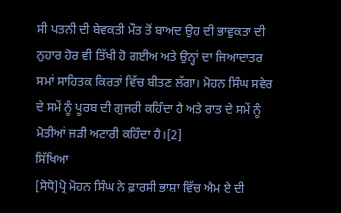ਸੀ ਪਤਨੀ ਦੀ ਬੇਵਕਤੀ ਮੌਤ ਤੋਂ ਬਾਅਦ ਉਹ ਦੀ ਭਾਵੁਕਤਾ ਦੀ ਨੁਹਾਰ ਹੋਰ ਵੀ ਤਿੱਖੀ ਹੋ ਗਈਅ ਅਤੇ ਉਨ੍ਹਾਂ ਦਾ ਜਿਆਦਾਤਰ ਸਮਾਂ ਸਾਹਿਤਕ ਕਿਰਤਾਂ ਵਿੱਚ ਬੀਤਣ ਲੱਗਾ। ਮੋਹਨ ਸਿੰਘ ਸਵੇਰ ਦੇ ਸਮੇਂ ਨੂੰ ਪੂਰਬ ਦੀ ਗੁਜਰੀ ਕਹਿੰਦਾ ਹੈ ਅਤੇ ਰਾਤ ਦੇ ਸਮੇਂ ਨੂੰ ਮੋਤੀਆਂ ਜੜੀ ਅਟਾਰੀ ਕਹਿੰਦਾ ਹੈ।[2]
ਸਿੱਖਿਆ
[ਸੋਧੋ]ਪ੍ਰੋ ਮੋਹਨ ਸਿੰਘ ਨੇ ਫ਼ਾਰਸੀ ਭਾਸ਼ਾ ਵਿੱਚ ਐਮ ਏ ਦੀ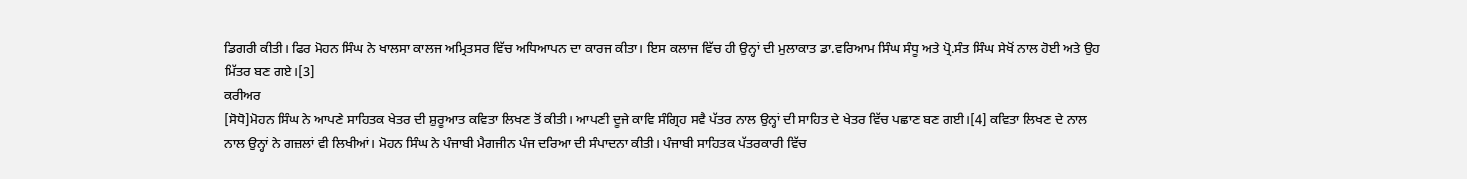ਡਿਗਰੀ ਕੀਤੀ। ਫਿਰ ਮੋਹਨ ਸਿੰਘ ਨੇ ਖਾਲਸਾ ਕਾਲਜ ਅਮ੍ਰਿਤਸਰ ਵਿੱਚ ਅਧਿਆਪਨ ਦਾ ਕਾਰਜ ਕੀਤਾ। ਇਸ ਕਲਾਜ ਵਿੱਚ ਹੀ ਉਨ੍ਹਾਂ ਦੀ ਮੁਲਾਕਾਤ ਡਾ.ਵਰਿਆਮ ਸਿੰਘ ਸੰਧੂ ਅਤੇ ਪ੍ਰੋ.ਸੰਤ ਸਿੰਘ ਸੇਖੋਂ ਨਾਲ ਹੋਈ ਅਤੇ ਉਹ ਮਿੱਤਰ ਬਣ ਗਏ।[3]
ਕਰੀਅਰ
[ਸੋਧੋ]ਮੋਹਨ ਸਿੰਘ ਨੇ ਆਪਣੇ ਸਾਹਿਤਕ ਖੇਤਰ ਦੀ ਸ਼ੁਰੂਆਤ ਕਵਿਤਾ ਲਿਖਣ ਤੋਂ ਕੀਤੀ। ਆਪਣੀ ਦੂਜੇ ਕਾਵਿ ਸੰਗ੍ਰਿਹ ਸਵੈ ਪੱਤਰ ਨਾਲ ਉਨ੍ਹਾਂ ਦੀ ਸਾਹਿਤ ਦੇ ਖੇਤਰ ਵਿੱਚ ਪਛਾਣ ਬਣ ਗਈ।[4] ਕਵਿਤਾ ਲਿਖਣ ਦੇ ਨਾਲ ਨਾਲ ਉਨ੍ਹਾਂ ਨੇ ਗਜ਼ਲਾਂ ਵੀ ਲਿਖੀਆਂ। ਮੋਹਨ ਸਿੰਘ ਨੇ ਪੰਜਾਬੀ ਮੈਗਜੀਨ ਪੰਜ ਦਰਿਆ ਦੀ ਸੰਪਾਦਨਾ ਕੀਤੀ। ਪੰਜਾਬੀ ਸਾਹਿਤਕ ਪੱਤਰਕਾਰੀ ਵਿੱਚ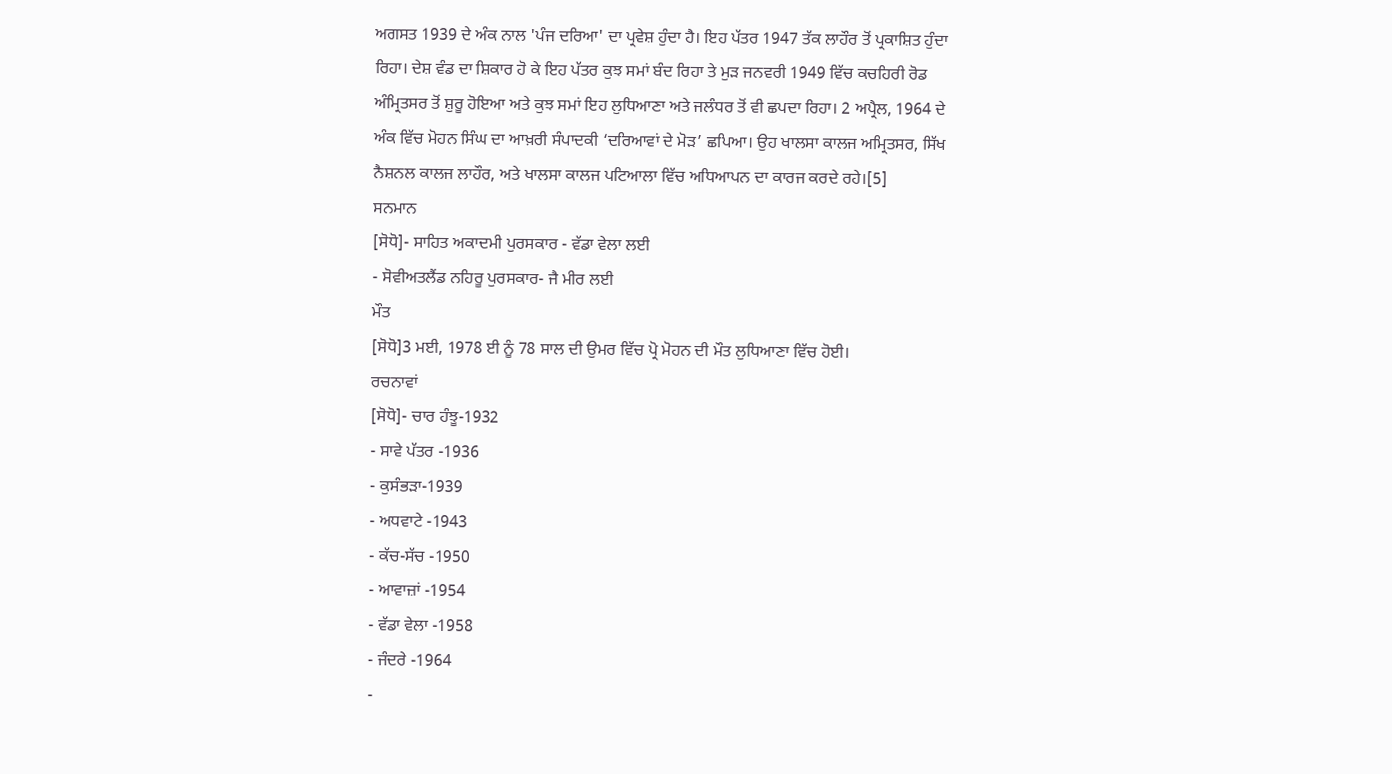ਅਗਸਤ 1939 ਦੇ ਅੰਕ ਨਾਲ 'ਪੰਜ ਦਰਿਆ' ਦਾ ਪ੍ਰਵੇਸ਼ ਹੁੰਦਾ ਹੈ। ਇਹ ਪੱਤਰ 1947 ਤੱਕ ਲਾਹੌਰ ਤੋਂ ਪ੍ਰਕਾਸ਼ਿਤ ਹੁੰਦਾ ਰਿਹਾ। ਦੇਸ਼ ਵੰਡ ਦਾ ਸ਼ਿਕਾਰ ਹੋ ਕੇ ਇਹ ਪੱਤਰ ਕੁਝ ਸਮਾਂ ਬੰਦ ਰਿਹਾ ਤੇ ਮੁੜ ਜਨਵਰੀ 1949 ਵਿੱਚ ਕਚਹਿਰੀ ਰੋਡ ਅੰਮ੍ਰਿਤਸਰ ਤੋਂ ਸ਼ੁਰੂ ਹੋਇਆ ਅਤੇ ਕੁਝ ਸਮਾਂ ਇਹ ਲੁਧਿਆਣਾ ਅਤੇ ਜਲੰਧਰ ਤੋਂ ਵੀ ਛਪਦਾ ਰਿਹਾ। 2 ਅਪ੍ਰੈਲ, 1964 ਦੇ ਅੰਕ ਵਿੱਚ ਮੋਹਨ ਸਿੰਘ ਦਾ ਆਖ਼ਰੀ ਸੰਪਾਦਕੀ ‘ਦਰਿਆਵਾਂ ਦੇ ਮੋੜ’ ਛਪਿਆ। ਉਹ ਖਾਲਸਾ ਕਾਲਜ ਅਮ੍ਰਿਤਸਰ, ਸਿੱਖ ਨੈਸ਼ਨਲ ਕਾਲਜ ਲਾਹੌਰ, ਅਤੇ ਖਾਲਸਾ ਕਾਲਜ ਪਟਿਆਲਾ ਵਿੱਚ ਅਧਿਆਪਨ ਦਾ ਕਾਰਜ ਕਰਦੇ ਰਹੇ।[5]
ਸਨਮਾਨ
[ਸੋਧੋ]- ਸਾਹਿਤ ਅਕਾਦਮੀ ਪੁਰਸਕਾਰ - ਵੱਡਾ ਵੇਲਾ ਲਈ
- ਸੋਵੀਅਤਲੈਂਡ ਨਹਿਰੂ ਪੁਰਸਕਾਰ- ਜੈ ਮੀਰ ਲਈ
ਮੌਤ
[ਸੋਧੋ]3 ਮਈ, 1978 ਈ ਨੂੰ 78 ਸਾਲ ਦੀ ਉਮਰ ਵਿੱਚ ਪ੍ਰੋ ਮੋਹਨ ਦੀ ਮੌਤ ਲੁਧਿਆਣਾ ਵਿੱਚ ਹੋਈ।
ਰਚਨਾਵਾਂ
[ਸੋਧੋ]- ਚਾਰ ਹੰਝੂ-1932
- ਸਾਵੇ ਪੱਤਰ -1936
- ਕੁਸੰਭੜਾ-1939
- ਅਧਵਾਟੇ -1943
- ਕੱਚ-ਸੱਚ -1950
- ਆਵਾਜ਼ਾਂ -1954
- ਵੱਡਾ ਵੇਲਾ -1958
- ਜੰਦਰੇ -1964
-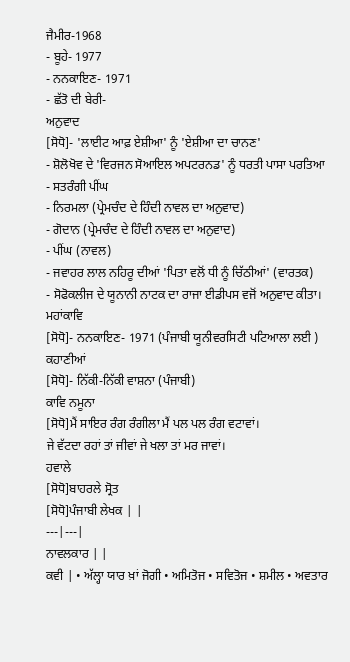ਜੈਮੀਰ-1968
- ਬੂਹੇ- 1977
- ਨਨਕਾਇਣ- 1971
- ਛੱਤੋ ਦੀ ਬੇਰੀ-
ਅਨੁਵਾਦ
[ਸੋਧੋ]- 'ਲਾਈਟ ਆਫ਼ ਏਸ਼ੀਆ' ਨੂੰ 'ਏਸ਼ੀਆ ਦਾ ਚਾਨਣ'
- ਸ਼ੋਲੋਖੋਵ ਦੇ 'ਵਿਰਜਨ ਸੋਆਇਲ ਅਪਟਰਨਡ' ਨੂੰ ਧਰਤੀ ਪਾਸਾ ਪਰਤਿਆ
- ਸਤਰੰਗੀ ਪੀਂਘ
- ਨਿਰਮਲਾ (ਪ੍ਰੇਮਚੰਦ ਦੇ ਹਿੰਦੀ ਨਾਵਲ ਦਾ ਅਨੁਵਾਦ)
- ਗੋਦਾਨ (ਪ੍ਰੇਮਚੰਦ ਦੇ ਹਿੰਦੀ ਨਾਵਲ ਦਾ ਅਨੁਵਾਦ)
- ਪੀਂਘ (ਨਾਵਲ)
- ਜਵਾਹਰ ਲਾਲ ਨਹਿਰੂ ਦੀਆਂ 'ਪਿਤਾ ਵਲੋਂ ਧੀ ਨੂੰ ਚਿੱਠੀਆਂ' (ਵਾਰਤਕ)
- ਸੋਫੋਕਲੀਜ ਦੇ ਯੂਨਾਨੀ ਨਾਟਕ ਦਾ ਰਾਜਾ ਈਡੀਪਸ ਵਜੋਂ ਅਨੁਵਾਦ ਕੀਤਾ।
ਮਹਾਂਕਾਵਿ
[ਸੋਧੋ]- ਨਨਕਾਇਣ- 1971 (ਪੰਜਾਬੀ ਯੂਨੀਵਰਸਿਟੀ ਪਟਿਆਲਾ ਲਈ )
ਕਹਾਣੀਆਂ
[ਸੋਧੋ]- ਨਿੱਕੀ-ਨਿੱਕੀ ਵਾਸ਼ਨਾ (ਪੰਜਾਬੀ)
ਕਾਵਿ ਨਮੂਨਾ
[ਸੋਧੋ]ਮੈਂ ਸਾਇਰ ਰੰਗ ਰੰਗੀਲਾ ਮੈਂ ਪਲ ਪਲ ਰੰਗ ਵਟਾਵਾਂ।
ਜੇ ਵੱਟਦਾ ਰਹਾਂ ਤਾਂ ਜੀਵਾਂ ਜੇ ਖਲਾ ਤਾਂ ਮਰ ਜਾਵਾਂ।
ਹਵਾਲੇ
[ਸੋਧੋ]ਬਾਹਰਲੇ ਸ੍ਰੋਤ
[ਸੋਧੋ]ਪੰਜਾਬੀ ਲੇਖਕ | |
---|---|
ਨਾਵਲਕਾਰ | |
ਕਵੀ | • ਅੱਲ੍ਹਾ ਯਾਰ ਖ਼ਾਂ ਜੋਗੀ • ਅਮਿਤੋਜ • ਸਵਿਤੋਜ • ਸ਼ਮੀਲ • ਅਵਤਾਰ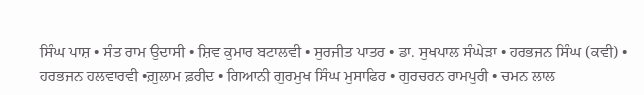ਸਿੰਘ ਪਾਸ਼ • ਸੰਤ ਰਾਮ ਉਦਾਸੀ • ਸ਼ਿਵ ਕੁਮਾਰ ਬਟਾਲਵੀ • ਸੁਰਜੀਤ ਪਾਤਰ • ਡਾ. ਸੁਖਪਾਲ ਸੰਘੇੜਾ • ਹਰਭਜਨ ਸਿੰਘ (ਕਵੀ) • ਹਰਭਜਨ ਹਲਵਾਰਵੀ •ਗ਼ੁਲਾਮ ਫ਼ਰੀਦ • ਗਿਆਨੀ ਗੁਰਮੁਖ ਸਿੰਘ ਮੁਸਾਫਿਰ • ਗੁਰਚਰਨ ਰਾਮਪੁਰੀ • ਚਮਨ ਲਾਲ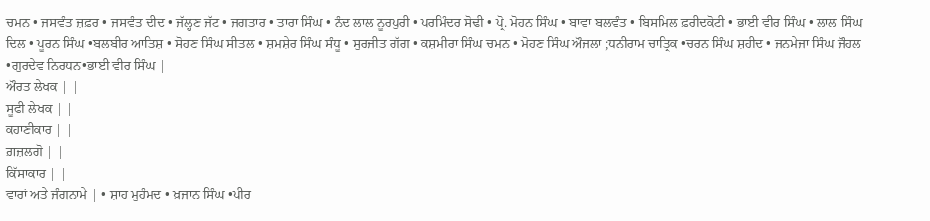ਚਮਨ • ਜਸਵੰਤ ਜ਼ਫ਼ਰ • ਜਸਵੰਤ ਦੀਦ • ਜੱਲ੍ਹਣ ਜੱਟ • ਜਗਤਾਰ • ਤਾਰਾ ਸਿੰਘ • ਨੰਦ ਲਾਲ ਨੂਰਪੁਰੀ • ਪਰਮਿੰਦਰ ਸੋਢੀ • ਪ੍ਰੋ. ਮੋਹਨ ਸਿੰਘ • ਬਾਵਾ ਬਲਵੰਤ • ਬਿਸਮਿਲ ਫ਼ਰੀਦਕੋਟੀ • ਭਾਈ ਵੀਰ ਸਿੰਘ • ਲਾਲ ਸਿੰਘ ਦਿਲ • ਪੂਰਨ ਸਿੰਘ •ਬਲਬੀਰ ਆਤਿਸ਼ • ਸੋਹਣ ਸਿੰਘ ਸੀਤਲ • ਸ਼ਮਸ਼ੇਰ ਸਿੰਘ ਸੰਧੂ • ਸੁਰਜੀਤ ਗੱਗ • ਕਸ਼ਮੀਰਾ ਸਿੰਘ ਚਮਨ • ਮੋਹਣ ਸਿੰਘ ਔਜਲਾ ;ਧਨੀਰਾਮ ਚਾਤ੍ਰਿਕ •ਚਰਨ ਸਿੰਘ ਸ਼ਹੀਦ • ਜਨਮੇਜਾ ਸਿੰਘ ਜੌਹਲ •ਗੁਰਦੇਵ ਨਿਰਧਨ•ਭਾਈ ਵੀਰ ਸਿੰਘ |
ਔਰਤ ਲੇਖਕ | |
ਸੂਫੀ ਲੇਖਕ | |
ਕਹਾਣੀਕਾਰ | |
ਗ਼ਜ਼ਲਗੋ | |
ਕਿੱਸਾਕਾਰ | |
ਵਾਰਾਂ ਅਤੇ ਜੰਗਨਾਮੇ | • ਸ਼ਾਹ ਮੁਹੰਮਦ • ਖ਼ਜਾਨ ਸਿੰਘ •ਪੀਰ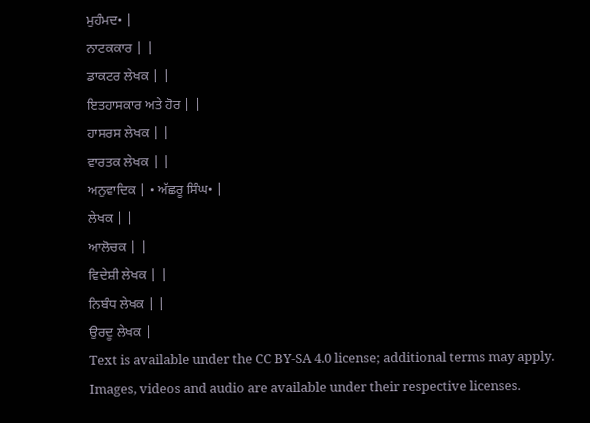ਮੁਹੰਮਦ• |
ਨਾਟਕਕਾਰ | |
ਡਾਕਟਰ ਲੇਖਕ | |
ਇਤਹਾਸਕਾਰ ਅਤੇ ਹੋਰ | |
ਹਾਸਰਸ ਲੇਖਕ | |
ਵਾਰਤਕ ਲੇਖਕ | |
ਅਨੁਵਾਦਿਕ | • ਅੱਛਰੂ ਸਿੰਘ• |
ਲੇਖਕ | |
ਆਲੋਚਕ | |
ਵਿਦੇਸ਼ੀ ਲੇਖਕ | |
ਨਿਬੰਧ ਲੇਖਕ | |
ਉਰਦੂ ਲੇਖਕ |
Text is available under the CC BY-SA 4.0 license; additional terms may apply.
Images, videos and audio are available under their respective licenses.